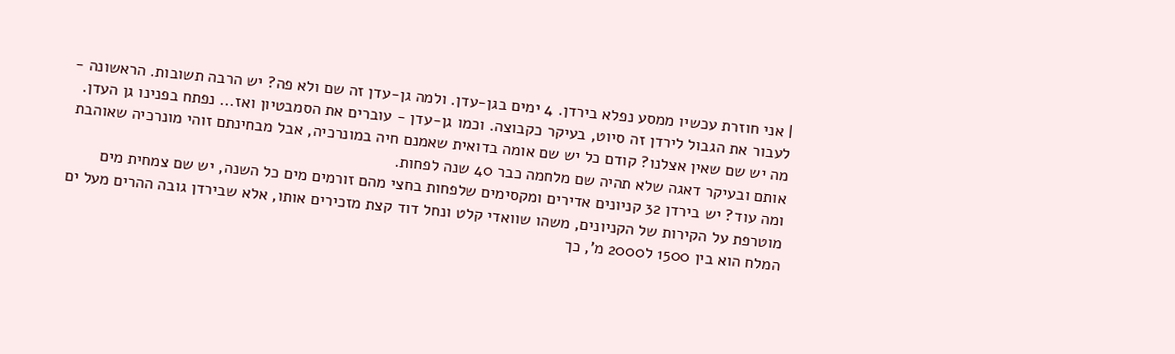| אני חוזרת עכשיו ממסע נפלא בירדן. 4 ימים בגן-עדן. ולמה גן-עדן זה שם ולא פה? יש הרבה תשובות. הראשונה - לעבור את הגבול לירדן זה סיוט, בעיקר כקבוצה. וכמו גן-עדן - עוברים את הסמבטיון ואז... נפתח בפנינו גן העדן.
מה יש שם שאין אצלנו? קודם כל יש שם אומה בדואית שאמנם חיה במונרכיה, אבל מבחינתם זוהי מונרכיה שאוהבת אותם ובעיקר דאגה שלא תהיה שם מלחמה כבר 40 שנה לפחות.
ומה עוד? יש בירדן 32 קניונים אדירים ומקסימים שלפחות בחצי מהם זורמים מים כל השנה, יש שם צמחית מים מוטרפת על הקירות של הקניונים, משהו שוואדי קלט ונחל דוד קצת מזכירים אותו, אלא שבירדן גובה ההרים מעל ים המלח הוא בין 1500 ל2000 מ', כך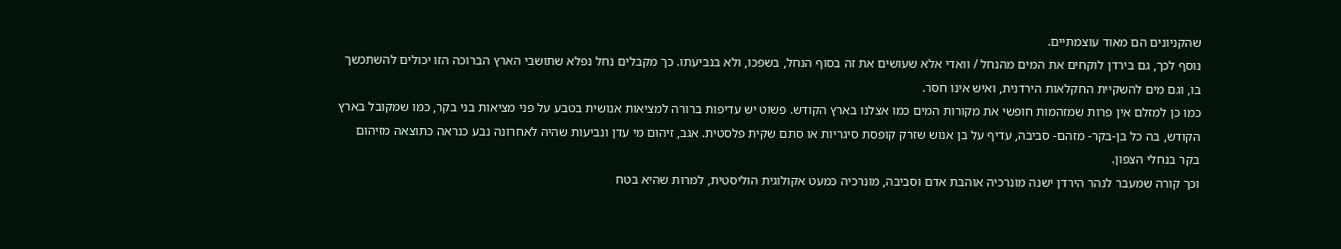שהקניונים הם מאוד עוצמתיים.
נוסף לכך, גם בירדן לוקחים את המים מהנחל / וואדי אלא שעושים את זה בסוף הנחל, בשפכו, ולא בנביעתו. כך מקבלים נחל נפלא שתושבי הארץ הברוכה הזו יכולים להשתכשך בו, וגם מים להשקיית החקלאות הירדנית, ואיש אינו חסר.
כמו כן למזלם אין פרות שמזהמות חופשי את מקורות המים כמו אצלנו בארץ הקודש. פשוט יש עדיפות ברורה למציאות אנושית בטבע על פני מציאות בני בקר, כמו שמקובל בארץ הקודש, בה כל בן-בקר- מזהם- סביבה, עדיף על בן אנוש שזרק קופסת סיגריות או סתם שקית פלסטית. אגב, זיהום מי עדן ונביעות שהיה לאחרונה נבע כנראה כתוצאה מזיהום בקר בנחלי הצפון.
וכך קורה שמעבר לנהר הירדן ישנה מונרכיה אוהבת אדם וסביבה, מונרכיה כמעט אקולוגית הוליסטית, למרות שהיא בטח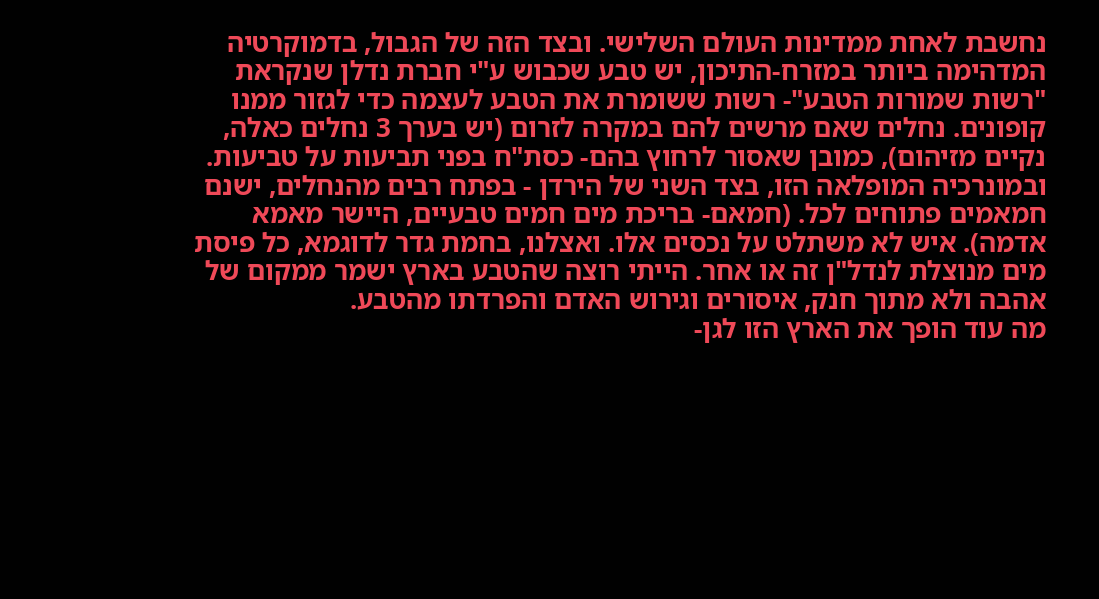נחשבת לאחת ממדינות העולם השלישי. ובצד הזה של הגבול, בדמוקרטיה המדהימה ביותר במזרח-התיכון, יש טבע שכבוש ע"י חברת נדלן שנקראת "רשות שמורות הטבע"- רשות ששומרת את הטבע לעצמה כדי לגזור ממנו קופונים. נחלים שאם מרשים להם במקרה לזרום (יש בערך 3 נחלים כאלה, נקיים מזיהום), כמובן שאסור לרחוץ בהם- כסת"ח בפני תביעות על טביעות.
ובמונרכיה המופלאה הזו, בצד השני של הירדן - בפתח רבים מהנחלים, ישנם חמאמים פתוחים לכל. (חמאם- בריכת מים חמים טבעיים, היישר מאמא אדמה). איש לא משתלט על נכסים אלו. ואצלנו, בחמת גדר לדוגמא, כל פיסת מים מנוצלת לנדל"ן זה או אחר. הייתי רוצה שהטבע בארץ ישמר ממקום של אהבה ולא מתוך חנק, איסורים וגירוש האדם והפרדתו מהטבע.
מה עוד הופך את הארץ הזו לגן-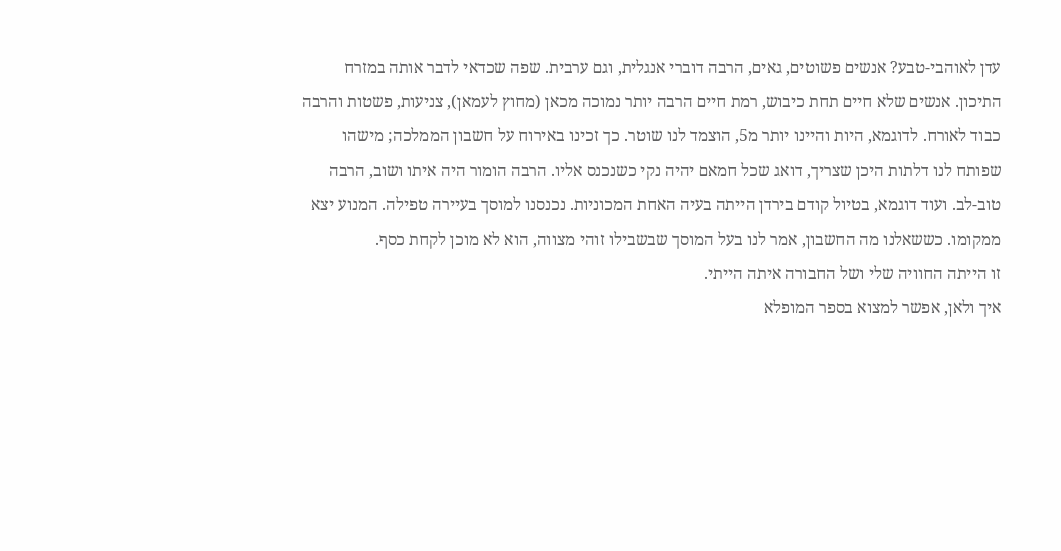עדן לאוהבי-טבע? אנשים פשוטים, גאים, הרבה דוברי אנגלית, וגם ערבית. שפה שכדאי לדבר אותה במזרח התיכון. אנשים שלא חיים תחת כיבוש, רמת חיים הרבה יותר נמוכה מכאן (מחוץ לעמאן), צניעות, פשטות והרבה כבוד לאורח. לדוגמא, היות והיינו יותר מ5, הוצמד לנו שוטר. כך זכינו באירוח על חשבון הממלכה; מישהו שפותח לנו דלתות היכן שצריך, דואג שכל חמאם יהיה נקי כשנכנס אליו. הרבה הומור היה איתו ושוב, הרבה טוב-לב. ועוד דוגמא, בטיול קודם בירדן הייתה בעיה האחת המכוניות. נכנסנו למוסך בעיירה טפילה. המנוע יצא ממקומו. כששאלנו מה החשבון, אמר לנו בעל המוסך שבשבילו זוהי מצווה, הוא לא מוכן לקחת כסף.
זו הייתה החוויה שלי ושל החבורה איתה הייתי.
איך ולאן, אפשר למצוא בספר המופלא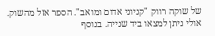של שוקה רווק "קניוני אדום ומואב". הספר אזל מהשוק. אולי ניתן למצאו ביד שנייה. בנוסף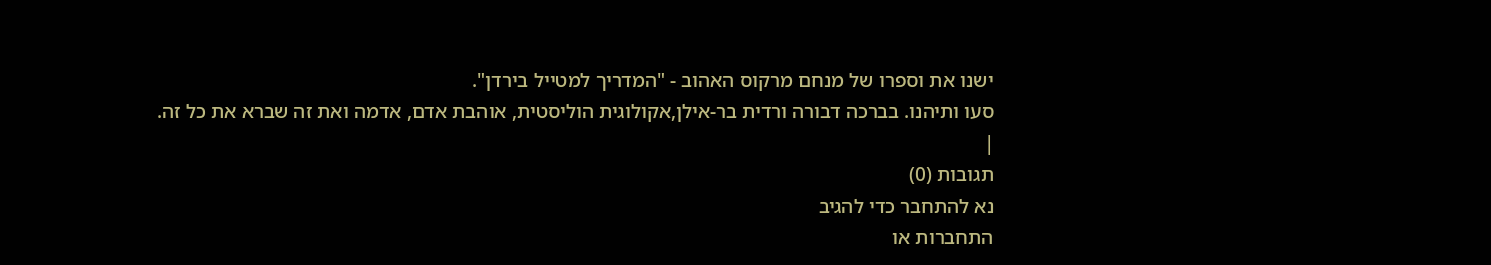ישנו את וספרו של מנחם מרקוס האהוב - "המדריך למטייל בירדן".
סעו ותיהנו. בברכה דבורה ורדית בר-אילן,אקולוגית הוליסטית, אוהבת אדם, אדמה ואת זה שברא את כל זה.
|
תגובות (0)
נא להתחבר כדי להגיב
התחברות או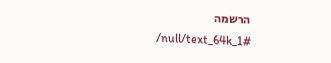הרשמה
/null/text_64k_1#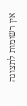אין רשומות לתצוגה